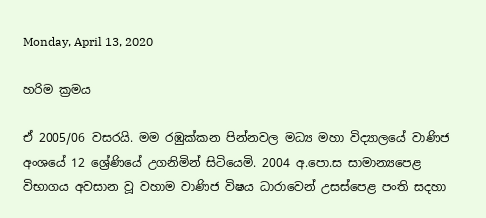Monday, April 13, 2020

හරිම ක්‍රමය

ඒ 2005/06 වසරයි. මම රඹුක්කන පින්නවල මධ්‍ය මහා විද්‍යාලයේ වාණිජ අංශයේ 12 ශ්‍රේණියේ උගනිමින් සිටියෙමි. 2004 අ.පො.ස සාමාන්‍යපෙළ විභාගය අවසාන වූ වහාම වාණිජ විෂය ධාරාවෙන් උසස්පෙළ පංති සදහා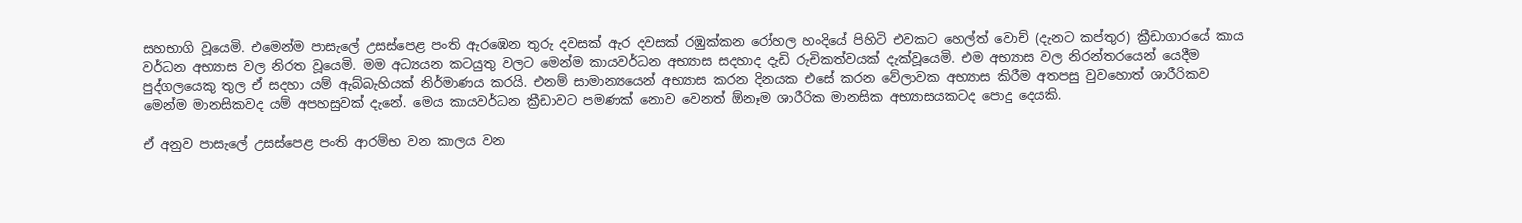සහභාගි වූයෙමි. එමෙන්ම පාසැලේ උසස්පෙළ පංති ඇරඹෙන තුරු දවසක් ඇර දවසක් රඹුක්කන රෝහල හංදියේ පිහිටි එවකට හෙල්ත් වොච් (දැනට කප්තුර) ක්‍රීඩාගාරයේ කාය වර්ධන අභ්‍යාස වල නිරත වූයෙමි. මම අධ්‍යයන කටයුතු වලට මෙන්ම කායවර්ධන අභ්‍යාස සදහාද දැඩි රුචිකත්වයක් දැක්වූයෙමි. එම අභ්‍යාස වල නිරන්තරයෙන් යෙදීම පුද්ගලයෙකු තුල ඒ සදහා යම් ඇබ්බැහියක් නිර්මාණය කරයි. එනම් සාමාන්‍යයෙන් අභ්‍යාස කරන දිනයක එසේ කරන වේලාවක අභ්‍යාස කිරීම අතපසු වුවහොත් ශාරීරිකව මෙන්ම මානසිකවද යම් අපහසුවක් දැනේ. මෙය කායවර්ධන ක්‍රීඩාවට පමණක් නොව වෙනත් ඕනෑම ශාරීරික මානසික අභ්‍යාසයකටද පොදු දෙයකි.

ඒ අනුව පාසැලේ උසස්පෙළ පංති ආරම්භ වන කාලය වන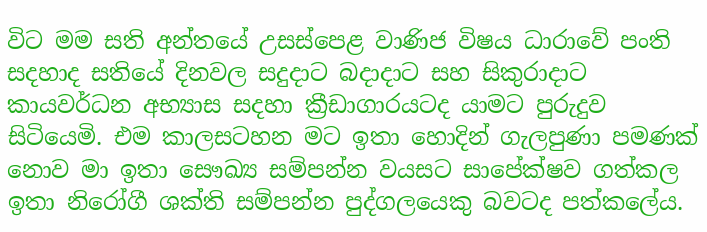විට මම සති අන්තයේ උසස්පෙළ වාණිජ විෂය ධාරාවේ පංති සදහාද සතියේ දිනවල සදුදාට බදාදාට සහ සිකුරාදාට කායවර්ධන අභ්‍යාස සදහා ක්‍රීඩාගාරයටද යාමට පුරුදුව සිටියෙමි. එම කාලසටහන මට ඉතා හොදින් ගැලපුණා පමණක් නොව මා ඉතා සෞඛ්‍ය සම්පන්න වයසට සාපේක්ෂව ගත්කල ඉතා නිරෝගී ශක්ති සම්පන්න පුද්ගලයෙකු බවටද පත්කලේය.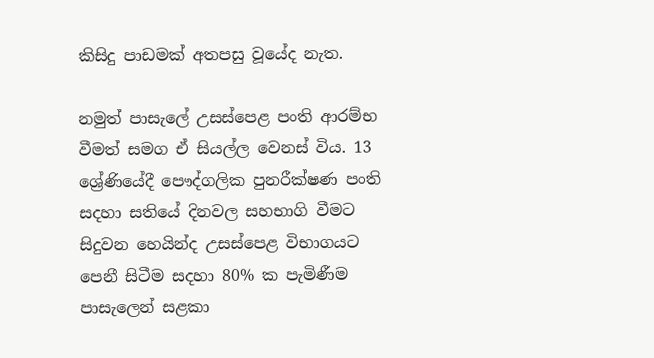කිසිදු පාඩමක් අතපසු වූයේද නැත.

නමුත් පාසැලේ උසස්පෙළ පංති ආරම්භ වීමත් සමග ඒ සියල්ල වෙනස් විය. 13 ශ්‍රේණියේදී පෞද්ගලික පුනරීක්ෂණ පංති සදහා සතියේ දිනවල සහභාගි වීමට සිදුවන හෙයින්ද උසස්පෙළ විභාගයට පෙනී සිටීම සදහා 80% ක පැමිණීම පාසැලෙන් සළකා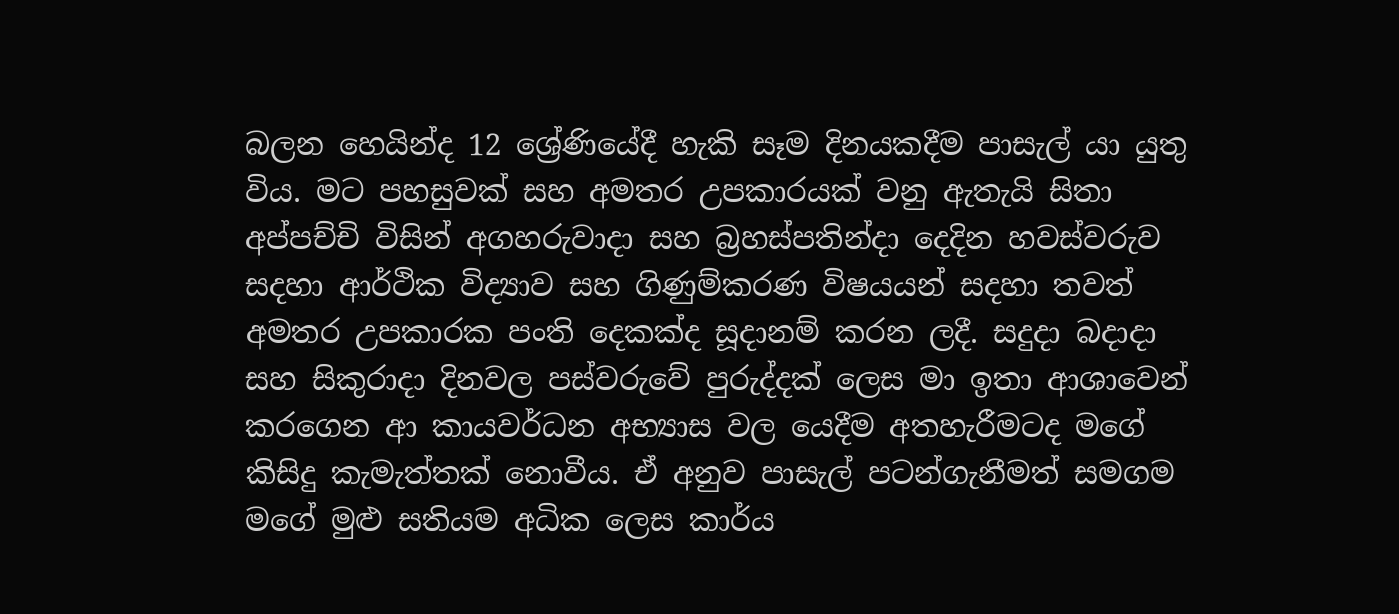බලන හෙයින්ද 12 ශ්‍රේණියේදී හැකි සෑම දිනයකදීම පාසැල් යා යුතු විය. මට පහසුවක් සහ අමතර උපකාරයක් වනු ඇතැයි සිතා අප්පච්චි විසින් අගහරුවාදා සහ බ්‍රහස්පතින්දා දෙදින හවස්වරුව සදහා ආර්ථික විද්‍යාව සහ ගිණුම්කරණ විෂයයන් සදහා තවත් අමතර උපකාරක පංති දෙකක්ද සූදානම් කරන ලදී. සදුදා බදාදා සහ සිකුරාදා දිනවල පස්වරුවේ පුරුද්දක් ලෙස මා ඉතා ආශාවෙන් කරගෙන ආ කායවර්ධන අභ්‍යාස වල යෙදීම අතහැරීමටද මගේ කිසිදු කැමැත්තක් නොවීය. ඒ අනුව පාසැල් පටන්ගැනීමත් සමගම මගේ මුළු සතියම අධික ලෙස කාර්ය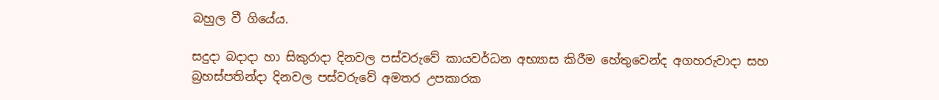බහුල වී ගියේය.

සදුදා බදාදා හා සිකුරාදා දිනවල පස්වරුවේ කායවර්ධන අභ්‍යාස කිරීම හේතුවෙන්ද අගහරුවාදා සහ බ්‍රහස්පතින්දා දිනවල පස්වරුවේ අමතර උපකාරක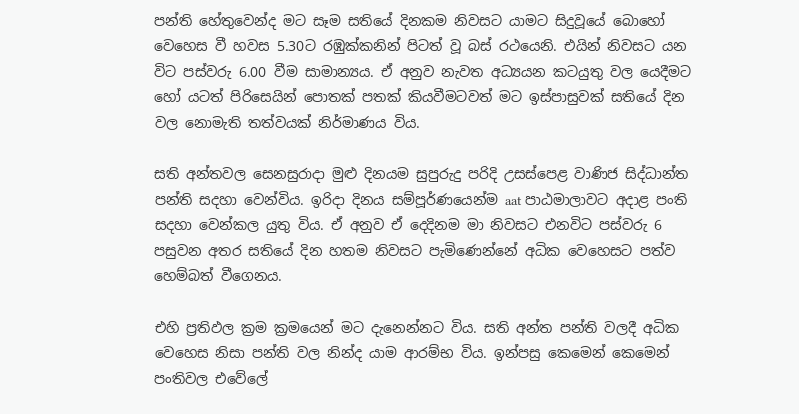පන්ති හේතුවෙන්ද මට සෑම සතියේ දිනකම නිවසට යාමට සිදුවූයේ බොහෝ වෙහෙස වී හවස 5.30ට රඹුක්කනින් පිටත් වූ බස් රථයෙනි. එයින් නිවසට යන විට පස්වරු 6.00 වීම සාමාන්‍යය. ඒ අනුව නැවත අධ්‍යයන කටයුතු වල යෙදීමට හෝ යටත් පිරිසෙයින් පොතක් පතක් කියවීමටවත් මට ඉස්පාසුවක් සතියේ දින වල නොමැති තත්වයක් නිර්මාණය විය.

සති අන්තවල සෙනසුරාදා මුළු දිනයම සුපුරුදු පරිදි උසස්පෙළ වාණිජ සිද්ධාන්ත පන්ති සදහා වෙන්විය. ඉරිදා දිනය සම්පූර්ණයෙන්ම aat පාඨමාලාවට අදාළ පංති සදහා වෙන්කල යුතු විය. ඒ අනුව ඒ දෙදිනම මා නිවසට එනවිට පස්වරු 6 පසුවන අතර සතියේ දින හතම නිවසට පැමිණෙන්නේ අධික වෙහෙසට පත්ව හෙම්බත් වීගෙනය.

එහි ප්‍රතිඵල ක්‍රම ක්‍රමයෙන් මට දැනෙන්නට විය. සති අන්ත පන්ති වලදී අධික වෙහෙස නිසා පන්ති වල නින්ද යාම ආරම්භ විය. ඉන්පසු කෙමෙන් කෙමෙන් පංතිවල එවේලේ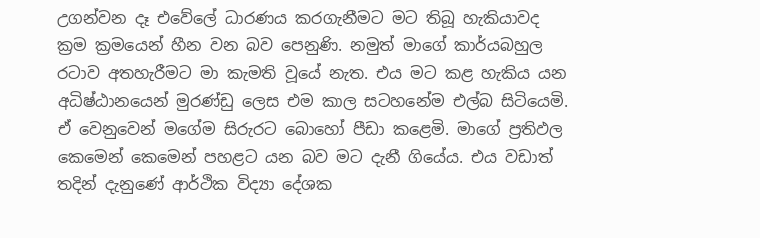උගන්වන දෑ එවේලේ ධාරණය කරගැනීමට මට තිබූ හැකියාවද ක්‍රම ක්‍රමයෙන් හීන වන බව පෙනුණි. නමුත් මාගේ කාර්යබහුල රටාව අතහැරීමට මා කැමති වූයේ නැත. එය මට කළ හැකිය යන අධිෂ්ඨානයෙන් මුරණ්ඩු ලෙස එම කාල සටහනේම එල්බ සිටියෙමි. ඒ වෙනුවෙන් මගේම සිරුරට බොහෝ පීඩා කළෙමි. මාගේ ප්‍රතිඵල කෙමෙන් කෙමෙන් පහළට යන බව මට දැනී ගියේය. එය වඩාත් තදින් දැනුණේ ආර්ථික විද්‍යා දේශක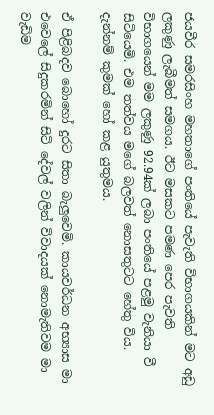ජයවීර සමරසිංහ මහතාගේ පංතියේ පැවැති විභාගයකින් මට අඩු ලකුණු ලැබීමත් සමගය. ඊට මසකට පමණ පෙර පැවති විභාගයෙන් මම ලකුණු 92.94ක් ලබා පංතියේ පළමු වැනියා වී සිටියෙමි. එම තත්වය මගේ බලවත් නොසතුටට හේතු විය. දැන්නම් කුමක් හෝ කළ යුතුමය.

ඒ පිළිබදව බොහෝ දුරට සිතා බැලුවෙමි. කායවර්ධන අභ්‍යාස මා එවෙලේ සිදුකරමින් සිටි දේවල් වලින් විවාදයක් නොමැතිවම මා වැඩිම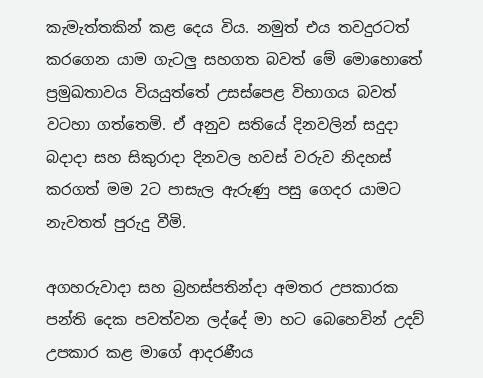කැමැත්තකින් කළ දෙය විය. නමුත් එය තවදුරටත් කරගෙන යාම ගැටලු සහගත බවත් මේ මොහොතේ ප්‍රමුඛතාවය වියයුත්තේ උසස්පෙළ විභාගය බවත් වටහා ගත්තෙමි. ඒ අනුව සතියේ දිනවලින් සදුදා බදාදා සහ සිකුරාදා දිනවල හවස් වරුව නිදහස් කරගත් මම 2ට පාසැල ඇරුණු පසු ගෙදර යාමට නැවතත් පුරුදු වීමි.

අගහරුවාදා සහ බ්‍රහස්පතින්දා අමතර උපකාරක පන්ති දෙක පවත්වන ලද්දේ මා හට බෙහෙවින් උදව් උපකාර කළ මාගේ ආදරණීය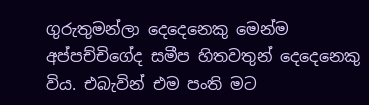ගුරුතුමන්ලා දෙදෙනෙකු මෙන්ම අප්පච්චිගේද සමීප හිතවතුන් දෙදෙනෙකු විය. එබැවින් එම පංති මට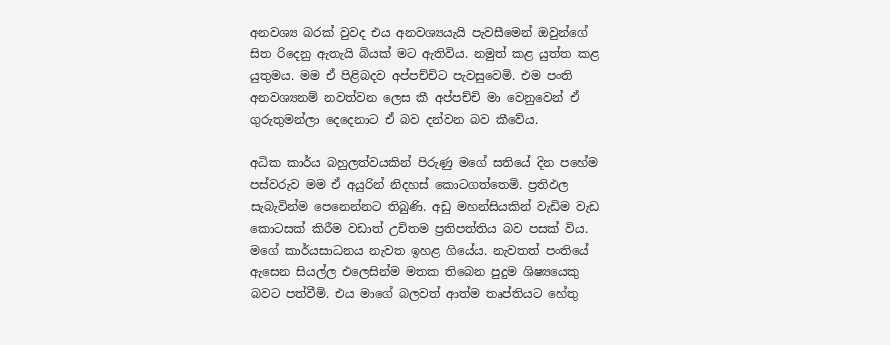අනවශ්‍ය බරක් වුවද එය අනවශ්‍යයැයි පැවසීමෙන් ඔවුන්ගේ සිත රිදෙනු ඇතැයි බියක් මට ඇතිවිය. නමුත් කළ යුත්ත කළ යුතුමය. මම ඒ පිළිබදව අප්පච්චිට පැවසුවෙමි. එම පංති අනවශ්‍යනම් නවත්වන ලෙස කී අප්පච්චි මා වෙනුවෙන් ඒ ගුරුතුමන්ලා දෙදෙනාට ඒ බව දන්වන බව කීවේය.

අධික කාර්ය බහුලත්වයකින් පිරුණු මගේ සතියේ දින පහේම පස්වරුව මම ඒ අයුරින් නිදහස් කොටගත්තෙමි. ප්‍රතිඵල සැබැවින්ම පෙනෙන්නට තිබුණි. අඩු මහන්සියකින් වැඩිම වැඩ කොටසක් කිරීම වඩාත් උචිතම ප්‍රතිපත්තිය බව පසක් විය. මගේ කාර්යසාධනය නැවත ඉහළ ගියේය. නැවතත් පංතියේ ඇසෙන සියල්ල එලෙසින්ම මතක තිබෙන පුදුම ශිෂ්‍යයෙකු බවට පත්වීමි. එය මාගේ බලවත් ආත්ම තෘප්තියට හේතු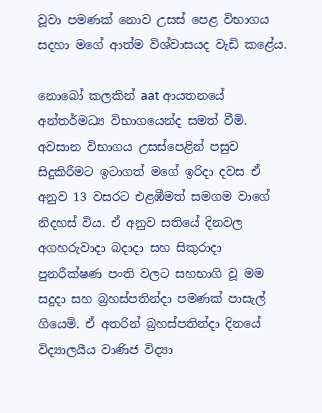වූවා පමණක් නොව උසස් පෙළ විභාගය සදහා මගේ ආත්ම විශ්වාසයද වැඩි කළේය.

නොබෝ කලකින් aat ආයතනයේ අන්තර්මධ්‍ය විභාගයෙන්ද සමත් වීමි. අවසාන විභාගය උසස්පෙළින් පසුව සිදුකිරීමට ඉටාගත් මගේ ඉරිදා දවස ඒ අනුව 13 වසරට එළඹීමත් සමගම වාගේ නිදහස් විය. ඒ අනුව සතියේ දිනවල අගහරුවාදා බදාදා සහ සිකුරාදා පුනරීක්ෂණ පංති වලට සහභාගි වූ මම සදුදා සහ බ්‍රහස්පතින්දා පමණක් පාසැල් ගියෙමි. ඒ අතරින් බ්‍රහස්පතින්දා දිනයේ විද්‍යාලයීය වාණිජ විද්‍යා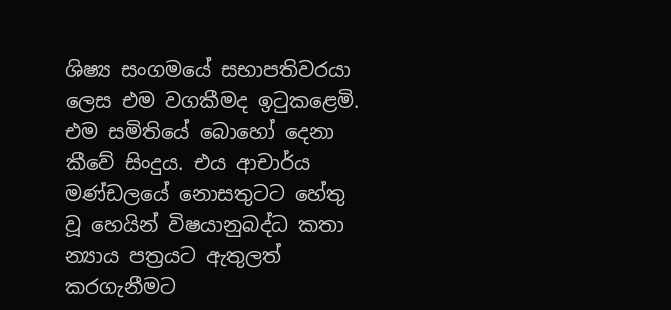ශිෂ්‍ය සංගමයේ සභාපතිවරයා ලෙස එම වගකීමද ඉටුකළෙමි. එම සමිතියේ බොහෝ දෙනා කීවේ සිංදුය. එය ආචාර්ය මණ්ඩලයේ නොසතුටට හේතු වූ හෙයින් විෂයානුබද්ධ කතා න්‍යාය පත්‍රයට ඇතුලත් කරගැනීමට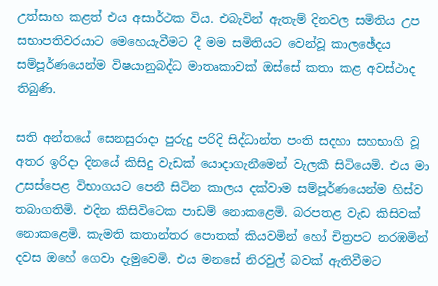උත්සාහ කළත් එය අසාර්ථක විය. එබැවින් ඇතැම් දිනවල සමිතිය උප සභාපතිවරයාට මෙහෙයැවීමට දී මම සමිතියට වෙන්වූ කාලඡේදය සම්පූර්ණයෙන්ම විෂයානුබද්ධ මාතෘකාවක් ඔස්සේ කතා කළ අවස්ථාද තිබුණි.

සති අන්තයේ සෙනසුරාදා පුරුදු පරිදි සිද්ධාන්ත පංති සදහා සහභාගි වූ අතර ඉරිදා දිනයේ කිසිදු වැඩක් යොදාගැනීමෙන් වැලකී සිටියෙමි. එය මා උසස්පෙළ විභාගයට පෙනී සිටින කාලය දක්වාම සම්පූර්ණයෙන්ම හිස්ව තබාගතිමි. එදින කිසිවිටෙක පාඩම් නොකළෙමි. බරපතළ වැඩ කිසිවක් නොකළෙමි. කැමති කතාන්තර පොතක් කියවමින් හෝ චිත්‍රපට නරඹමින් දවස ඔහේ ගෙවා දැමුවෙමි. එය මනසේ නිරවුල් බවක් ඇතිවීමට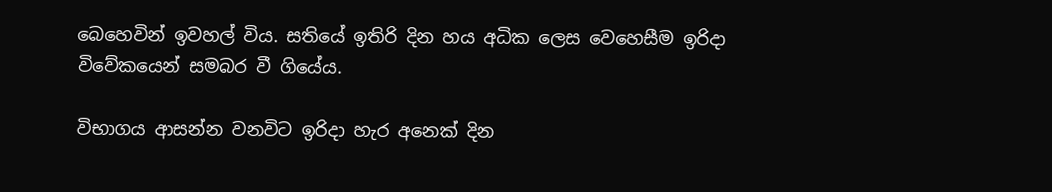බෙහෙවින් ඉවහල් විය. සතියේ ඉතිරි දින හය අධික ලෙස වෙහෙසීම ඉරිදා විවේකයෙන් සමබර වී ගියේය.

විභාගය ආසන්න වනවිට ඉරිදා හැර අනෙක් දින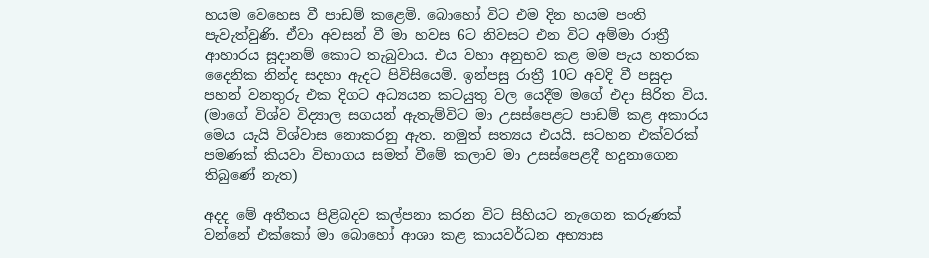හයම වෙහෙස වී පාඩම් කළෙමි. බොහෝ විට එම දින හයම පංති පැවැත්වුණි. ඒවා අවසන් වී මා හවස 6ට නිවසට එන විට අම්මා රාත්‍රී ආහාරය සූදානම් කොට තැබුවාය. එය වහා අනුභව කළ මම පැය හතරක දෛනික නින්ද සදහා ඇදට පිවිසියෙමි. ඉන්පසු රාත්‍රී 10ට අවදි වී පසුදා පහන් වනතුරු එක දිගට අධ්‍යයන කටයුතු වල යෙදීම මගේ එදා සිරිත විය. (මාගේ විශ්ව විද්‍යාල සගයන් ඇතැම්විට මා උසස්පෙළට පාඩම් කළ අකාරය මෙය යැයි විශ්වාස නොකරනු ඇත. නමුත් සත්‍යය එයයි. සටහන එක්වරක් පමණක් කියවා විභාගය සමත් වීමේ කලාව මා උසස්පෙළදී හදුනාගෙන තිබුණේ නැත)

අදද මේ අතීතය පිළිබදව කල්පනා කරන විට සිහියට නැගෙන කරුණක් වන්නේ එක්කෝ මා බොහෝ ආශා කළ කායවර්ධන අභ්‍යාස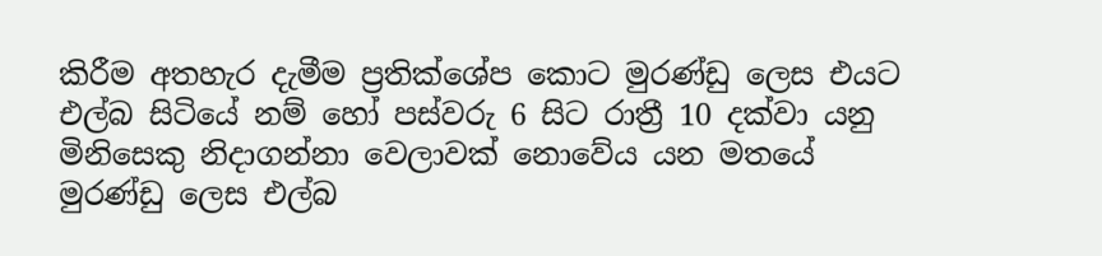කිරීම අතහැර දැමීම ප්‍රතික්ශේප කොට මුරණ්ඩු ලෙස එයට එල්බ සිටියේ නම් හෝ පස්වරු 6 සිට රාත්‍රී 10 දක්වා යනු මිනිසෙකු නිදාගන්නා වෙලාවක් නොවේය යන මතයේ මුරණ්ඩු ලෙස එල්බ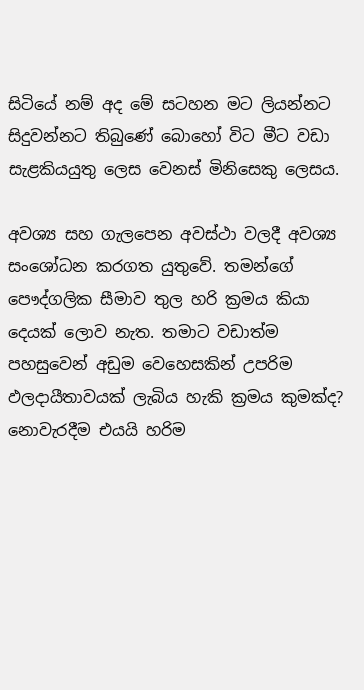සිටියේ නම් අද මේ සටහන මට ලියන්නට සිදුවන්නට තිබුණේ බොහෝ විට මීට වඩා සැළකියයුතු ලෙස වෙනස් මිනිසෙකු ලෙසය.

අවශ්‍ය සහ ගැලපෙන අවස්ථා වලදී අවශ්‍ය සංශෝධන කරගත යුතුවේ. තමන්ගේ පෞද්ගලික සීමාව තුල හරි ක්‍රමය කියා දෙයක් ලොව නැත. තමාට වඩාත්ම පහසුවෙන් අඩුම වෙහෙසකින් උපරිම ඵලදායීතාවයක් ලැබිය හැකි ක්‍රමය කුමක්ද? නොවැරදීම එයයි හරිම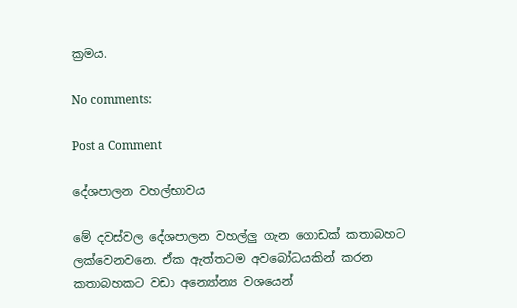ක්‍රමය.

No comments:

Post a Comment

දේශපාලන වහල්භාවය

මේ දවස්වල දේශපාලන වහල්ලු ගැන ගොඩක් කතාබහට ලක්වෙනවනෙ. ඒක ඇත්තටම අවබෝධයකින් කරන කතාබහකට වඩා අන්‍යෝන්‍ය වශයෙන්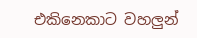එකිනෙකාට වහලුන්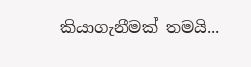කියාගැනීමක් තමයි...